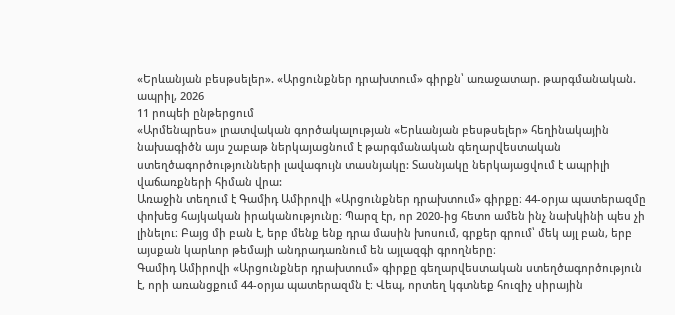«Երևանյան բեսթսելեր». «Արցունքներ դրախտում» գիրքն՝ առաջատար. թարգմանական. ապրիլ, 2026
11 րոպեի ընթերցում
«Արմենպրես» լրատվական գործակալության «Երևանյան բեսթսելեր» հեղինակային նախագիծն այս շաբաթ ներկայացնում է թարգմանական գեղարվեստական ստեղծագործությունների լավագույն տասնյակը: Տասնյակը ներկայացվում է ապրիլի վաճառքների հիման վրա:
Առաջին տեղում է Գամիդ Ամիրովի «Արցունքներ դրախտում» գիրքը։ 44-օրյա պատերազմը փոխեց հայկական իրականությունը։ Պարզ էր, որ 2020-ից հետո ամեն ինչ նախկինի պես չի լինելու։ Բայց մի բան է, երբ մենք ենք դրա մասին խոսում, գրքեր գրում՝ մեկ այլ բան, երբ այսքան կարևոր թեմայի անդրադառնում են այլազգի գրողները։
Գամիդ Ամիրովի «Արցունքներ դրախտում» գիրքը գեղարվեստական ստեղծագործություն է, որի առանցքում 44-օրյա պատերազմն է։ Վեպ, որտեղ կգտնեք հուզիչ սիրային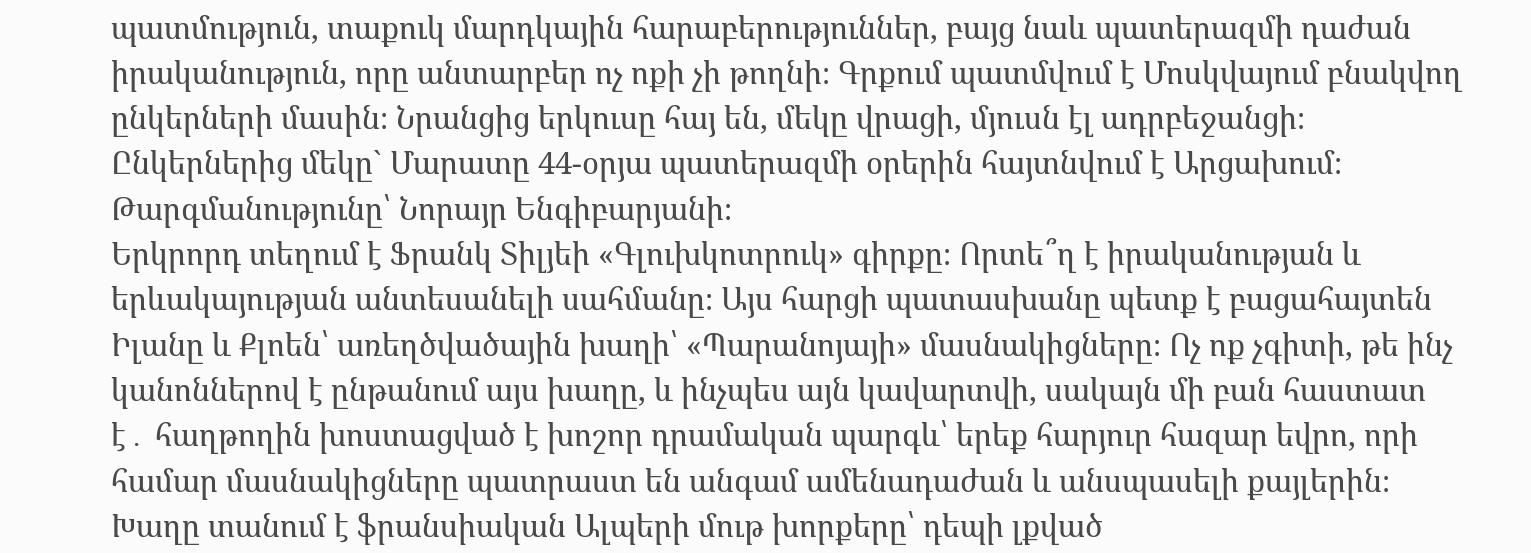պատմություն, տաքուկ մարդկային հարաբերություններ, բայց նաև պատերազմի դաժան իրականություն, որը անտարբեր ոչ ոքի չի թողնի։ Գրքում պատմվում է Մոսկվայում բնակվող ընկերների մասին։ Նրանցից երկուսը հայ են, մեկը վրացի, մյուսն էլ ադրբեջանցի։ Ընկերներից մեկը` Մարատը 44-օրյա պատերազմի օրերին հայտնվում է Արցախում։ Թարգմանությունը՝ Նորայր Ենգիբարյանի։
Երկրորդ տեղում է Ֆրանկ Տիլյեի «Գլուխկոտրուկ» գիրքը։ Որտե՞ղ է իրականության և երևակայության անտեսանելի սահմանը։ Այս հարցի պատասխանը պետք է բացահայտեն Իլանը և Քլոեն՝ առեղծվածային խաղի՝ «Պարանոյայի» մասնակիցները։ Ոչ ոք չգիտի, թե ինչ կանոններով է ընթանում այս խաղը, և ինչպես այն կավարտվի, սակայն մի բան հաստատ է․ հաղթողին խոստացված է խոշոր դրամական պարգև՝ երեք հարյուր հազար եվրո, որի համար մասնակիցները պատրաստ են անգամ ամենադաժան և անսպասելի քայլերին։ Խաղը տանում է ֆրանսիական Ալպերի մութ խորքերը՝ դեպի լքված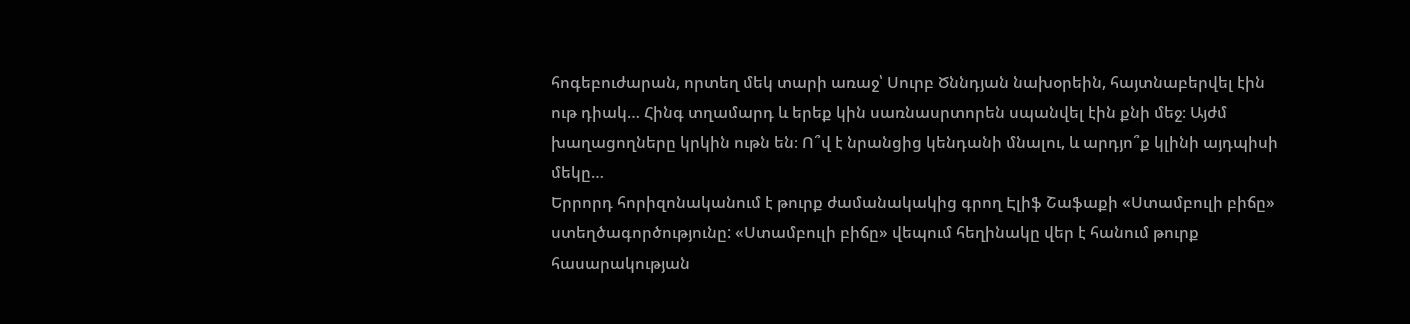հոգեբուժարան, որտեղ մեկ տարի առաջ՝ Սուրբ Ծննդյան նախօրեին, հայտնաբերվել էին ութ դիակ… Հինգ տղամարդ և երեք կին սառնասրտորեն սպանվել էին քնի մեջ։ Այժմ խաղացողները կրկին ութն են։ Ո՞վ է նրանցից կենդանի մնալու, և արդյո՞ք կլինի այդպիսի մեկը…
Երրորդ հորիզոնականում է թուրք ժամանակակից գրող Էլիֆ Շաֆաքի «Ստամբուլի բիճը» ստեղծագործությունը: «Ստամբուլի բիճը» վեպում հեղինակը վեր է հանում թուրք հասարակության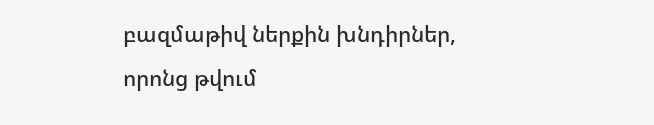բազմաթիվ ներքին խնդիրներ, որոնց թվում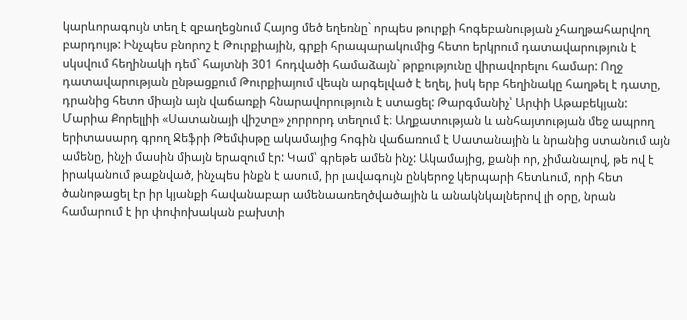կարևորագույն տեղ է զբաղեցնում Հայոց մեծ եղեռնը` որպես թուրքի հոգեբանության չհաղթահարվող բարդույթ: Ինչպես բնորոշ է Թուրքիային, գրքի հրապարակումից հետո երկրում դատավարություն է սկսվում հեղինակի դեմ` հայտնի 301 հոդվածի համաձայն` թրքությունը վիրավորելու համար: Ողջ դատավարության ընթացքում Թուրքիայում վեպն արգելված է եղել, իսկ երբ հեղինակը հաղթել է դատը, դրանից հետո միայն այն վաճառքի հնարավորություն է ստացել: Թարգմանիչ՝ Արփի Աթաբեկյան:
Մարիա Քորելլիի «Սատանայի վիշտը» չորրորդ տեղում է։ Աղքատության և անհայտության մեջ ապրող երիտասարդ գրող Ջեֆրի Թեմփսթը ակամայից հոգին վաճառում է Սատանային և նրանից ստանում այն ամենը, ինչի մասին միայն երազում էր: Կամ՝ գրեթե ամեն ինչ: Ակամայից, քանի որ, չիմանալով, թե ով է իրականում թաքնված, ինչպես ինքն է ասում, իր լավագույն ընկերոջ կերպարի հետևում, որի հետ ծանոթացել էր իր կյանքի հավանաբար ամենաառեղծվածային և անակնկալներով լի օրը, նրան համարում է իր փոփոխական բախտի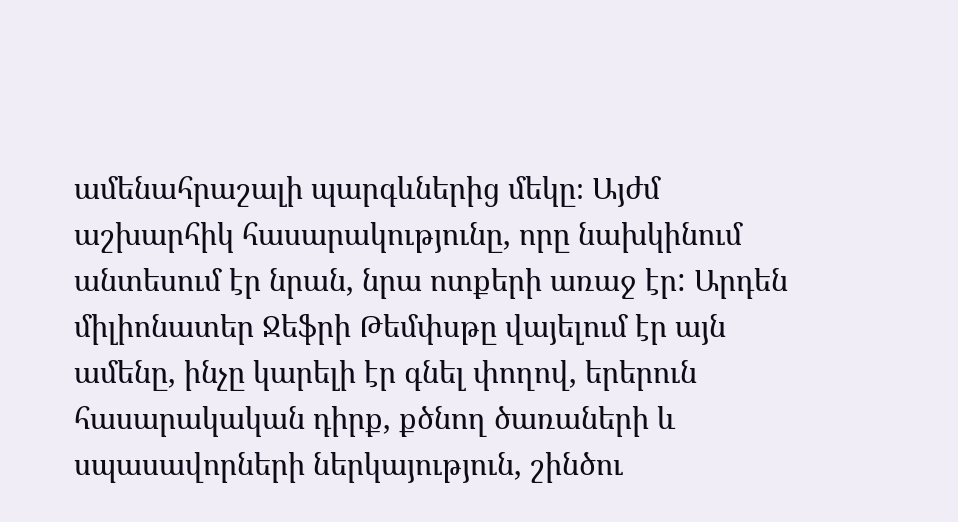ամենահրաշալի պարգևներից մեկը։ Այժմ աշխարհիկ հասարակությունը, որը նախկինում անտեսում էր նրան, նրա ոտքերի առաջ էր: Արդեն միլիոնատեր Ջեֆրի Թեմփսթը վայելում էր այն ամենը, ինչը կարելի էր գնել փողով, երերուն հասարակական դիրք, քծնող ծառաների և սպասավորների ներկայություն, շինծու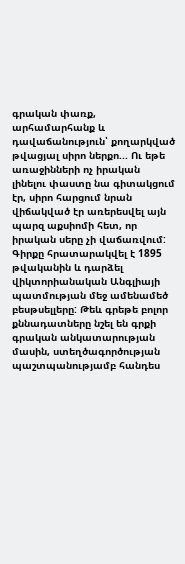գրական փառք, արհամարհանք և դավաճանություն՝ քողարկված թվացյալ սիրո ներքո... Ու եթե առաջինների ոչ իրական լինելու փաստը նա գիտակցում էր, սիրո հարցում նրան վիճակված էր առերեսվել այն պարզ աքսիոմի հետ, որ իրական սերը չի վաճառվում: Գիրքը հրատարակվել է 1895 թվականին և դարձել վիկտորիանական Անգլիայի պատմության մեջ ամենամեծ բեսթսելլերը: Թեև գրեթե բոլոր քննադատները նշել են գրքի գրական անկատարության մասին, ստեղծագործության պաշտպանությամբ հանդես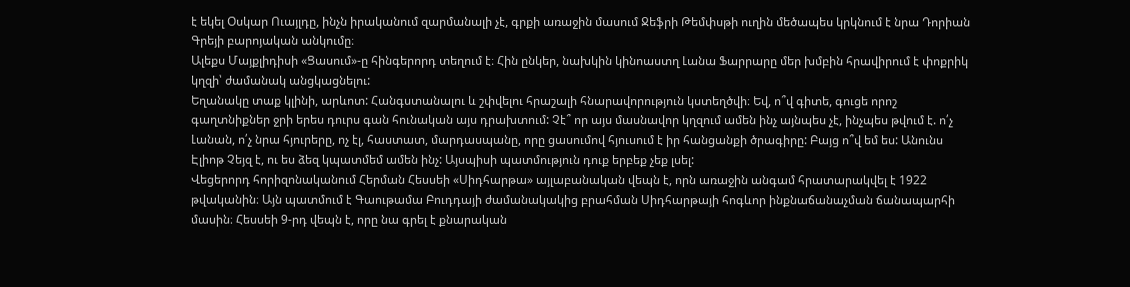է եկել Օսկար Ուայլդը, ինչն իրականում զարմանալի չէ, գրքի առաջին մասում Ջեֆրի Թեմփսթի ուղին մեծապես կրկնում է նրա Դորիան Գրեյի բարոյական անկումը։
Ալեքս Մայքլիդիսի «Ցասում»-ը հինգերորդ տեղում է։ Հին ընկեր, նախկին կինոաստղ Լանա Ֆարրարը մեր խմբին հրավիրում է փոքրիկ կղզի՝ ժամանակ անցկացնելու:
Եղանակը տաք կլինի, արևոտ: Հանգստանալու և շփվելու հրաշալի հնարավորություն կստեղծվի։ Եվ, ո՞վ գիտե, գուցե որոշ գաղտնիքներ ջրի երես դուրս գան հունական այս դրախտում: Չէ՞ որ այս մասնավոր կղզում ամեն ինչ այնպես չէ, ինչպես թվում է. ո՛չ Լանան, ո՛չ նրա հյուրերը, ոչ էլ, հաստատ, մարդասպանը, որը ցասումով հյուսում է իր հանցանքի ծրագիրը: Բայց ո՞վ եմ ես: Անունս Էլիոթ Չեյզ է, ու ես ձեզ կպատմեմ ամեն ինչ: Այսպիսի պատմություն դուք երբեք չեք լսել:
Վեցերորդ հորիզոնականում Հերման Հեսսեի «Սիդհարթա» այլաբանական վեպն է, որն առաջին անգամ հրատարակվել է 1922 թվականին։ Այն պատմում է Գաութամա Բուդդայի ժամանակակից բրահման Սիդհարթայի հոգևոր ինքնաճանաչման ճանապարհի մասին։ Հեսսեի 9-րդ վեպն է, որը նա գրել է քնարական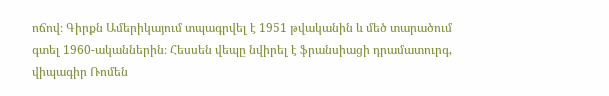ոճով։ Գիրքն Ամերիկայում տպագրվել է 1951 թվականին և մեծ տարածում գտել 1960-ականներին։ Հեսսեն վեպը նվիրել է ֆրանսիացի դրամատուրգ, վիպագիր Ռոմեն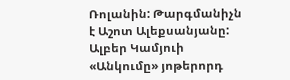Ռոլանին: Թարգմանիչն է Աշոտ Ալեքսանյանը:
Ալբեր Կամյուի «Անկումը» յոթերորդ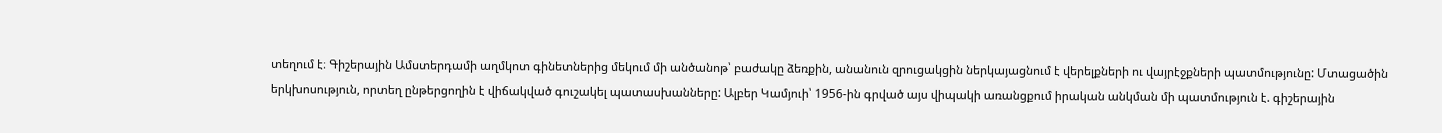տեղում է։ Գիշերային Ամստերդամի աղմկոտ գինետներից մեկում մի անծանոթ՝ բաժակը ձեռքին, անանուն զրուցակցին ներկայացնում է վերելքների ու վայրէջքների պատմությունը: Մտացածին երկխոսություն, որտեղ ընթերցողին է վիճակված գուշակել պատասխանները: Ալբեր Կամյուի՝ 1956-ին գրված այս վիպակի առանցքում իրական անկման մի պատմություն է. գիշերային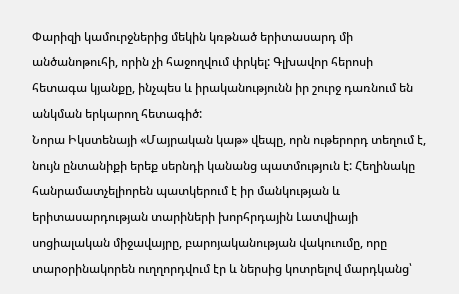Փարիզի կամուրջներից մեկին կռթնած երիտասարդ մի անծանոթուհի, որին չի հաջողվում փրկել: Գլխավոր հերոսի հետագա կյանքը, ինչպես և իրականությունն իր շուրջ դառնում են անկման երկարող հետագիծ:
Նորա Իկստենայի «Մայրական կաթ» վեպը, որն ութերորդ տեղում է, նույն ընտանիքի երեք սերնդի կանանց պատմություն է: Հեղինակը հանրամատչելիորեն պատկերում է իր մանկության և երիտասարդության տարիների խորհրդային Լատվիայի սոցիալական միջավայրը, բարոյականության վակուումը, որը տարօրինակորեն ուղղորդվում էր և ներսից կոտրելով մարդկանց՝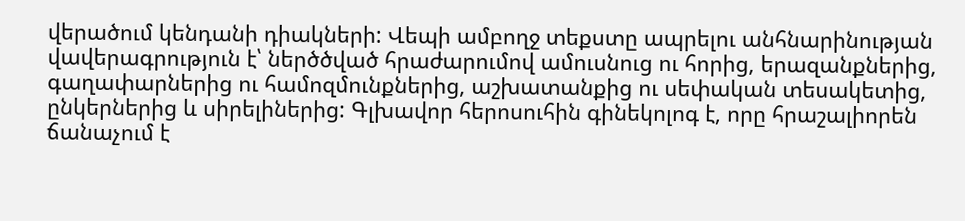վերածում կենդանի դիակների: Վեպի ամբողջ տեքստը ապրելու անհնարինության վավերագրություն է՝ ներծծված հրաժարումով ամուսնուց ու հորից, երազանքներից, գաղափարներից ու համոզմունքներից, աշխատանքից ու սեփական տեսակետից, ընկերներից և սիրելիներից: Գլխավոր հերոսուհին գինեկոլոգ է, որը հրաշալիորեն ճանաչում է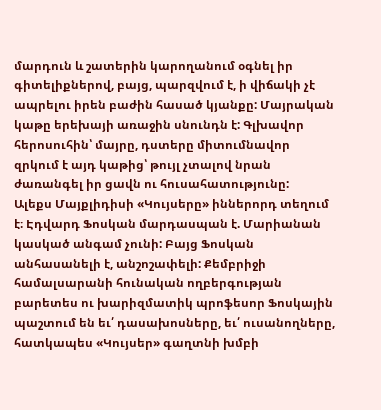մարդուն և շատերին կարողանում օգնել իր գիտելիքներով, բայց, պարզվում է, ի վիճակի չէ ապրելու իրեն բաժին հասած կյանքը: Մայրական կաթը երեխայի առաջին սնունդն է: Գլխավոր հերոսուհին՝ մայրը, դստերը միտումնավոր զրկում է այդ կաթից՝ թույլ չտալով նրան ժառանգել իր ցավն ու հուսահատությունը:
Ալեքս Մայքլիդիսի «Կույսերը» իններորդ տեղում է։ Էդվարդ Ֆոսկան մարդասպան է. Մարիանան կասկած անգամ չունի: Բայց Ֆոսկան անհասանելի է, անշոշափելի: Քեմբրիջի համալսարանի հունական ողբերգության բարետես ու խարիզմատիկ պրոֆեսոր Ֆոսկային պաշտում են եւ՛ դասախոսները, եւ՛ ուսանողները, հատկապես «Կույսեր» գաղտնի խմբի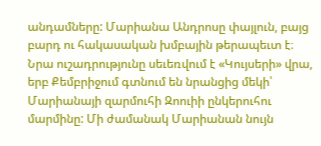անդամները: Մարիանա Անդրոսը փայլուն, բայց բարդ ու հակասական խմբային թերապեւտ է։ Նրա ուշադրությունը սեւեռվում է «Կույսերի» վրա, երբ Քեմբրիջում գտնում են նրանցից մեկի՝ Մարիանայի զարմուհի Զոուիի ընկերուհու մարմինը: Մի ժամանակ Մարիանան նույն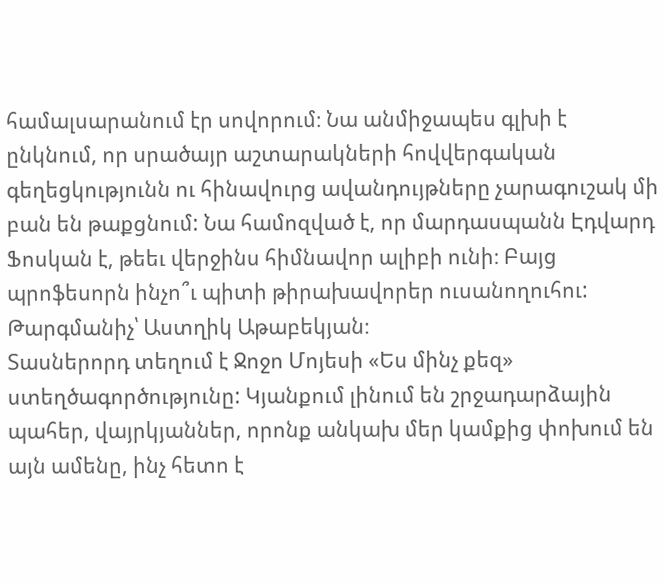համալսարանում էր սովորում։ Նա անմիջապես գլխի է ընկնում, որ սրածայր աշտարակների հովվերգական գեղեցկությունն ու հինավուրց ավանդույթները չարագուշակ մի բան են թաքցնում: Նա համոզված է, որ մարդասպանն Էդվարդ Ֆոսկան է, թեեւ վերջինս հիմնավոր ալիբի ունի։ Բայց պրոֆեսորն ինչո՞ւ պիտի թիրախավորեր ուսանողուհու: Թարգմանիչ՝ Աստղիկ Աթաբեկյան։
Տասներորդ տեղում է Ջոջո Մոյեսի «Ես մինչ քեզ» ստեղծագործությունը: Կյանքում լինում են շրջադարձային պահեր, վայրկյաններ, որոնք անկախ մեր կամքից փոխում են այն ամենը, ինչ հետո է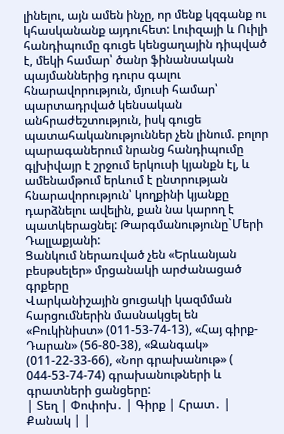լինելու, այն ամեն ինչը, որ մենք կզգանք ու կհասկանանք այդուհետ: Լուիզայի և Ուիլի հանդիպումը գուցե կենցաղային դիպված է, մեկի համար՝ ծանր ֆինանսական պայմաններից դուրս գալու հնարավորություն, մյուսի համար՝ պարտադրված կենսական անհրաժեշտություն, իսկ գուցե պատահականություններ չեն լինում. բոլոր պարագաներում նրանց հանդիպումը գլխիվայր է շրջում երկուսի կյանքն էլ, և ամենամթում երևում է ընտրության հնարավորություն՝ կողքինի կյանքը դարձնելու ավելին, քան նա կարող է պատկերացնել: Թարգմանությունը`Մերի Դալլաքյանի:
Ցանկում ներառված չեն «Երևանյան բեսթսելեր» մրցանակի արժանացած գրքերը
Վարկանիշային ցուցակի կազմման հարցումներին մասնակցել են «Բուկինիստ» (011-53-74-13), «Հայ գիրք-Դարան» (56-80-38), «Զանգակ» (011-22-33-66), «Նոր գրախանութ» ( 044-53-74-74) գրախանութների և գրատների ցանցերը:
| Տեղ | Փոփոխ․ | Գիրք | Հրատ․ | Քանակ | |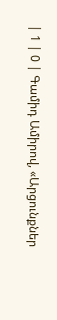| 1 | 0 | Գամիդ Ամիրով, «Արցունքներ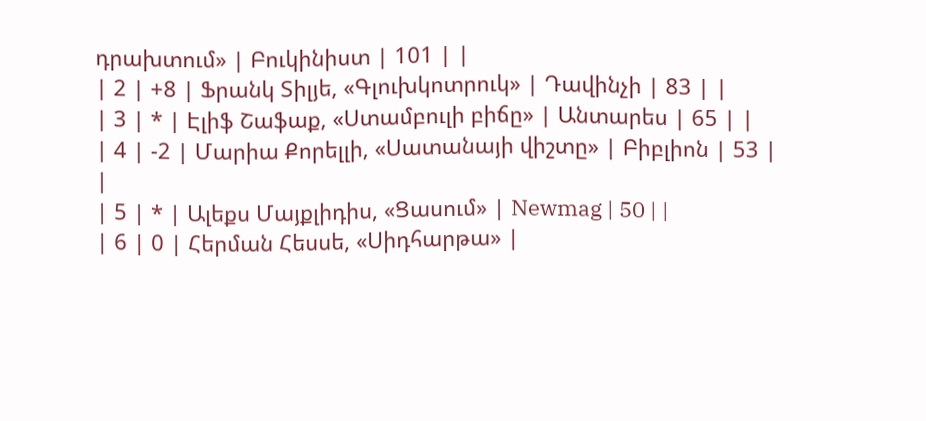դրախտում» | Բուկինիստ | 101 | |
| 2 | +8 | Ֆրանկ Տիլյե, «Գլուխկոտրուկ» | Դավինչի | 83 | |
| 3 | * | Էլիֆ Շաֆաք, «Ստամբուլի բիճը» | Անտարես | 65 | |
| 4 | -2 | Մարիա Քորելլի, «Սատանայի վիշտը» | Բիբլիոն | 53 | |
| 5 | * | Ալեքս Մայքլիդիս, «Ցասում» | Newmag | 50 | |
| 6 | 0 | Հերման Հեսսե, «Սիդհարթա» |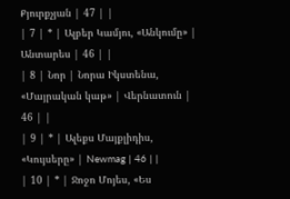Քյուրքչյան | 47 | |
| 7 | * | Ալբեր Կամյու, «Անկումը» | Անտարես | 46 | |
| 8 | Նոր | Նորա Իկստենա, «Մայրական կաթ» | Վերնատուն | 46 | |
| 9 | * | Ալեքս Մայքլիդիս, «Կույսերը» | Newmag | 46 | |
| 10 | * | Ջոջո Մոյես, «Ես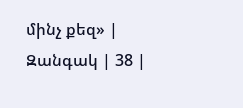մինչ քեզ» | Զանգակ | 38 |